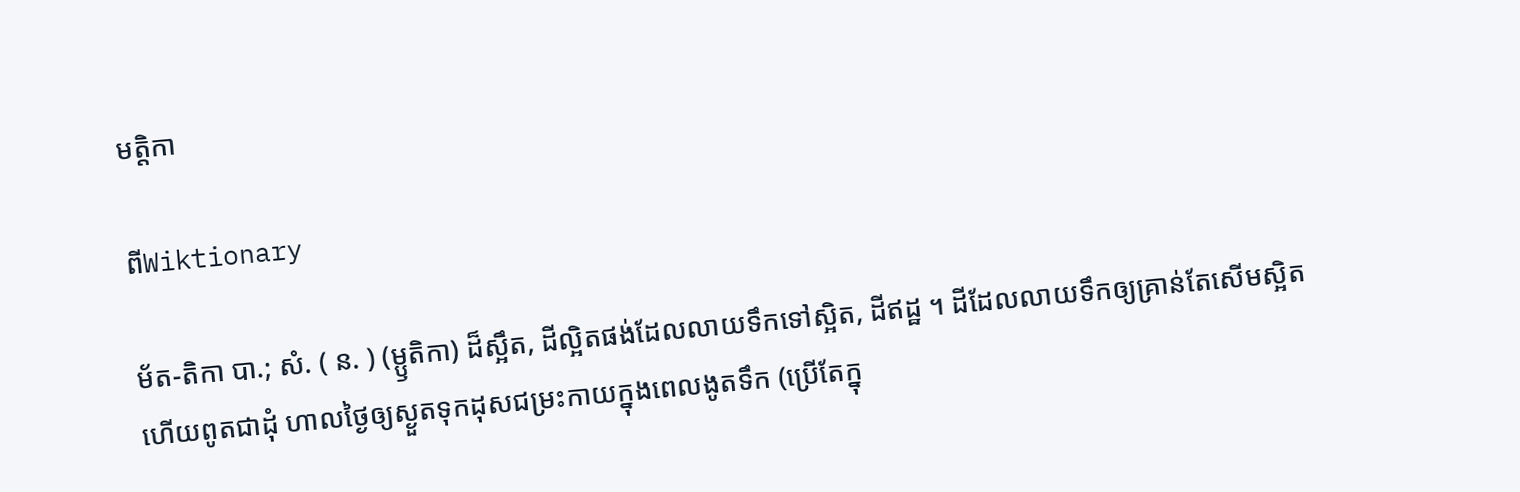មត្តិកា

ពីWiktionary

ម័ត-តិកា បា.; សំ. ( ន. ) (ម្ឫតិកា) ដ៏ស្អឹត, ដីល្អិតផង់ដែលលាយទឹកទៅស្អិត, ដីឥដ្ឋ ។ ដីដែលលាយទឹកឲ្យគ្រាន់តែសើមស្អិតហើយពូតជាដុំ ហាលថ្ងៃឲ្យស្ងួតទុកដុសជម្រះកាយក្នុងពេលងូតទឹក (ប្រើតែក្នុ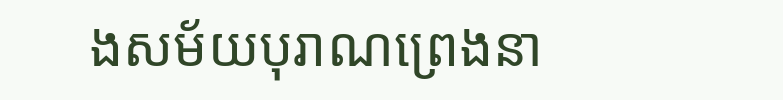ងសម័យបុរាណព្រេងនា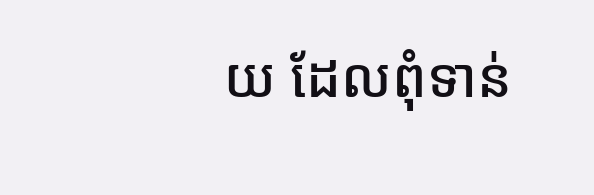យ ដែលពុំទាន់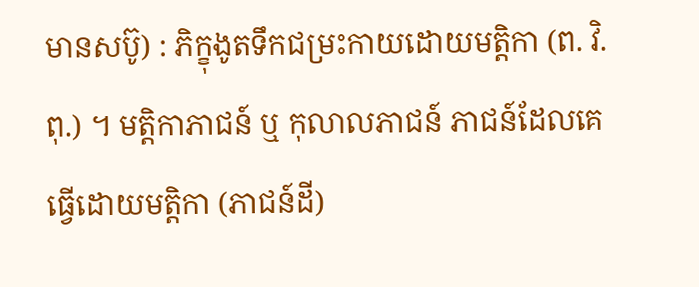មានសប៊ូ) : ភិក្ខុងូតទឹកជម្រះកាយដោយមត្តិកា (ព. វិ. ពុ.) ។ មតិ្តកាភាជន៍ ឬ កុលាលភាជន៍ ភាជន៍ដែលគេធ្វើដោយមត្តិកា (ភាជន៍ដី)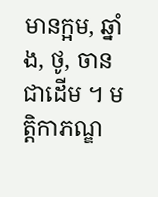មានក្អម, ឆ្នាំង, ថូ, ចាន ជាដើម ។ មត្តិកាភណ្ឌ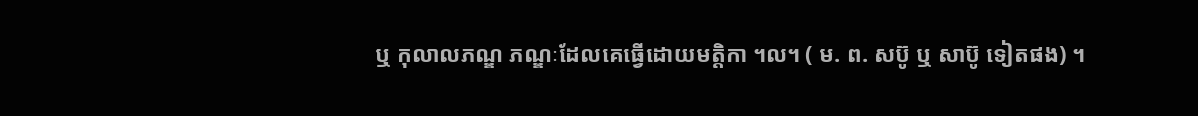ឬ កុលាលភណ្ឌ ភណ្ឌៈដែលគេធ្វើដោយមត្តិកា ។ល។ ( ម. ព. សប៊ូ ឬ សាប៊ូ ទៀតផង) ។